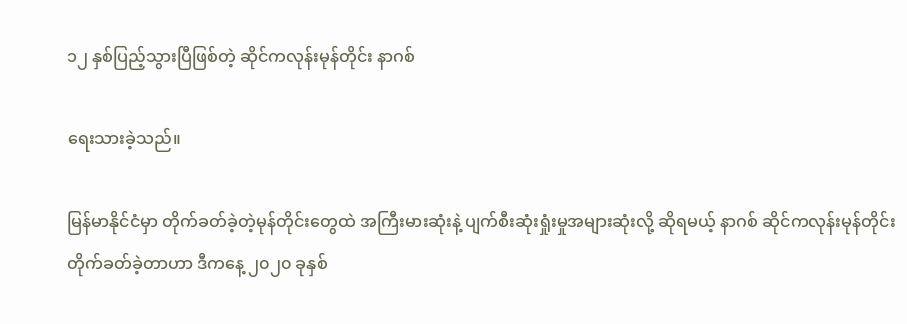၁၂ နှစ်ပြည့်သွားပြီဖြစ်တဲ့ ဆိုင်ကလုန်းမုန်တိုင်း နာဂစ်

ရေးသားခဲ့သည်။

မြန်မာနိုင်ငံမှာ တိုက်ခတ်ခဲ့တဲ့မုန်တိုင်းတွေထဲ အကြီးမားဆုံးနဲ့ ပျက်စီးဆုံးရှုံးမှုအများဆုံးလို့ ဆိုရမယ့် နာဂစ် ဆိုင်ကလုန်းမုန်တိုင်း တိုက်ခတ်ခဲ့တာဟာ ဒီကနေ့ ၂၀၂၀ ခုနှစ်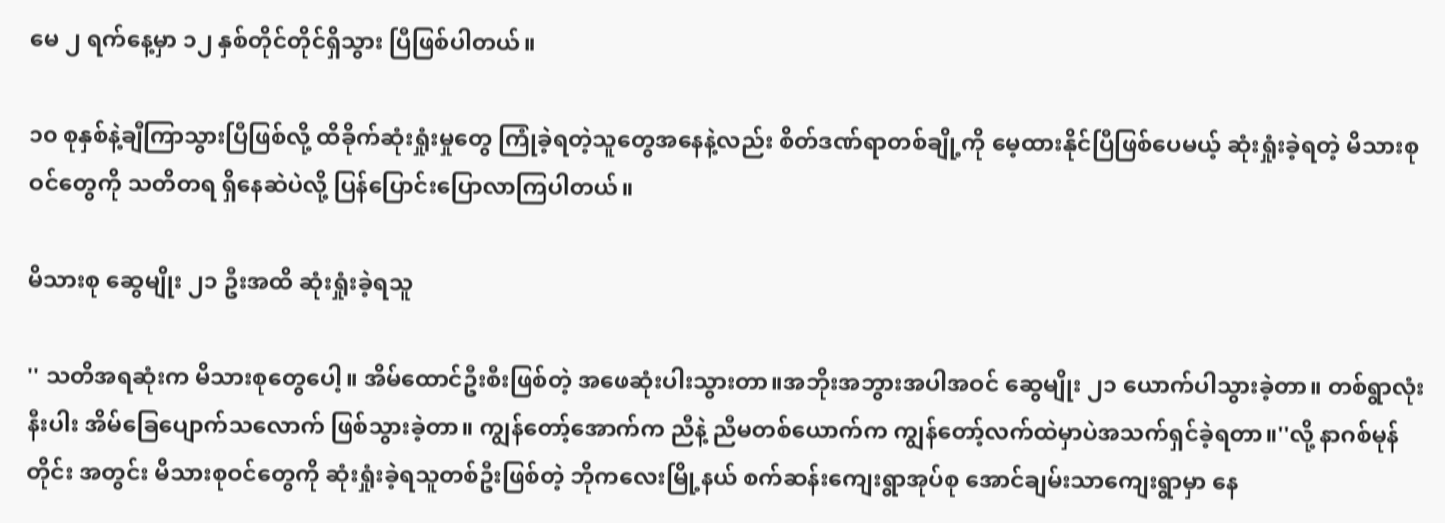မေ ၂ ရက်နေ့မှာ ၁၂ နှစ်တိုင်တိုင်ရှိသွား ပြီဖြစ်ပါတယ်။

၁၀ စုနှစ်နဲ့ချီကြာသွားပြီဖြစ်လို့ ထိခိုက်ဆုံးရှုံးမှုတွေ ကြုံခဲ့ရတဲ့သူတွေအနေနဲ့လည်း စိတ်ဒဏ်ရာတစ်ချို့ကို မေ့ထားနိုင်ပြီဖြစ်ပေမယ့် ဆုံးရှုံးခဲ့ရတဲ့ မိသားစုဝင်တွေကို သတိတရ ရှိနေဆဲပဲလို့ ပြန်ပြောင်းပြောလာကြပါတယ်။

မိသားစု ဆွေမျိုး ၂၁ ဦးအထိ ဆုံးရှုံးခဲ့ရသူ

'' သတိအရဆုံးက မိသားစုတွေပေါ့။ အိမ်ထောင်ဦးစီးဖြစ်တဲ့ အဖေဆုံးပါးသွားတာ။အဘိုးအဘွားအပါအဝင် ဆွေမျိုး ၂၁ ယောက်ပါသွားခဲ့တာ။ တစ်ရွာလုံးနီးပါး အိမ်ခြေပျောက်သလောက် ဖြစ်သွားခဲ့တာ။ ကျွန်တော့်အောက်က ညီနဲ့ ညီမတစ်ယောက်က ကျွန်တော့်လက်ထဲမှာပဲအသက်ရှင်ခဲ့ရတာ။''လို့ နာဂစ်မုန်တိုင်း အတွင်း မိသားစုဝင်တွေကို ဆုံးရှုံးခဲ့ရသူတစ်ဦးဖြစ်တဲ့ ဘိုကလေးမြို့နယ် စက်ဆန်းကျေးရွာအုပ်စု အောင်ချမ်းသာကျေးရွာမှာ နေ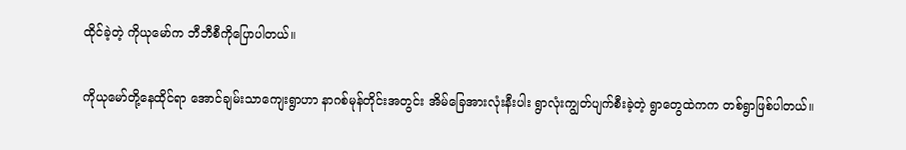ထိုင်ခဲ့တဲ့ ကိုယုမော်က ဘီဘီစီကိုပြောပါတယ်။

ကိုယုမော်တို့နေထိုင်ရာ အောင်ချမ်းသာကျေးရွာဟာ နာဂစ်မုန်တိုင်းအတွင်း အိမ်ခြေအားလုံးနီးပါး ရွာလုံးကျွတ်ပျက်စီးခဲ့တဲ့ ရွာတွေထဲကက တစ်ရွာဖြစ်ပါတယ်။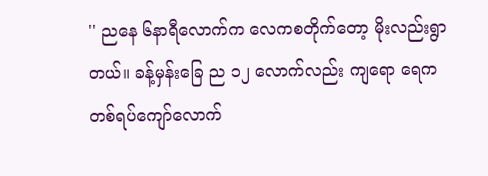'' ညနေ ၆နာရီလောက်က လေကစတိုက်တော့ မိုးလည်းရွာတယ်။ ခန့်မှန်းခြေ ည ၁၂ လောက်လည်း ကျရော ရေက တစ်ရပ်ကျော်လောက်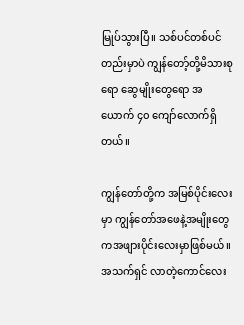မြုပ်သွားပြီ။ သစ်ပင်တစ်ပင်တည်းမှာပဲ ကျွန်တော့်တို့မိသားစုရော ဆွေမျိုးတွေရော အယောက် ၄၀ ကျော်လောက်ရှိတယ်။

ကျွန်တော်တို့က အမြစ်ပိုင်းလေးမှာ ကျွန်တော်အဖေနဲ့အမျိုးတွေကအဖျားပိုင်းလေးမှာဖြစ်မယ်။ အသက်ရှင် လာတဲ့ကောင်လေး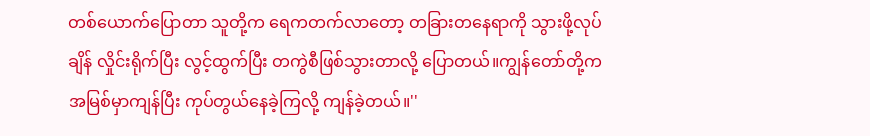တစ်ယောက်ပြောတာ သူတို့က ရေကတက်လာတော့ တခြားတနေရာကို သွားဖို့လုပ်ချိန် လှိုင်းရိုက်ပြီး လွင့်ထွက်ပြီး တကွဲစီဖြစ်သွားတာလို့ ပြောတယ်။ကျွန်တော်တို့က အမြစ်မှာကျန်ပြီး ကုပ်တွယ်နေခဲ့ကြလို့ ကျန်ခဲ့တယ်။''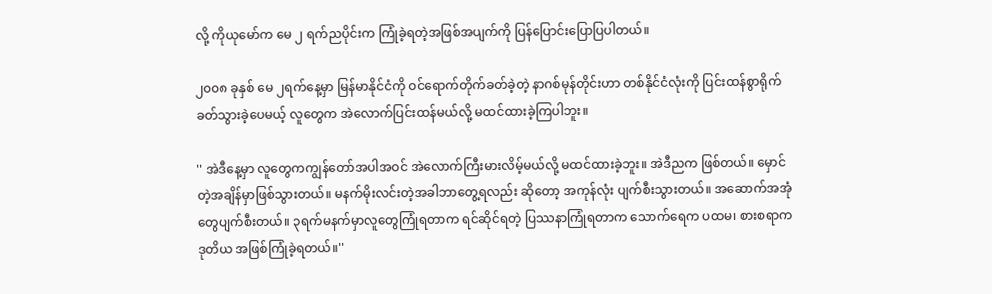လို့ ကိုယုမော်က မေ ၂ ရက်ညပိုင်းက ကြုံခဲ့ရတဲ့အဖြစ်အပျက်ကို ပြန်ပြောင်းပြောပြပါတယ်။

၂၀၀၈ ခုနှစ် မေ ၂ရက်နေ့မှာ မြန်မာနိုင်ငံကို ဝင်ရောက်တိုက်ခတ်ခဲ့တဲ့ နာဂစ်မုန်တိုင်းဟာ တစ်နိုင်ငံလုံးကို ပြင်းထန်စွာရိုက်ခတ်သွားခဲ့ပေမယ့် လူတွေက အဲလောက်ပြင်းထန်မယ်လို့ မထင်ထားခဲ့ကြပါဘူး။

'' အဲဒီနေ့မှာ လူတွေကကျွန်တော်အပါအဝင် အဲလောက်ကြီးမားလိမ့်မယ်လို့ မထင်ထားခဲ့ဘူး။ အဲဒီညက ဖြစ်တယ်။ မှောင်တဲ့အချိန်မှာဖြစ်သွားတယ်။ မနက်မိုးလင်းတဲ့အခါဘာတွေ့ရလည်း ဆိုတော့ အကုန်လုံး ပျက်စီးသွားတယ်။ အဆောက်အအုံတွေပျက်စီးတယ်။ ၃ရက်မနက်မှာလူတွေကြုံရတာက ရင်ဆိုင်ရတဲ့ ပြဿနာကြုံရတာက သောက်ရေက ပထမ၊ စားစရာက ဒုတိယ အဖြစ်ကြုံခဲ့ရတယ်။''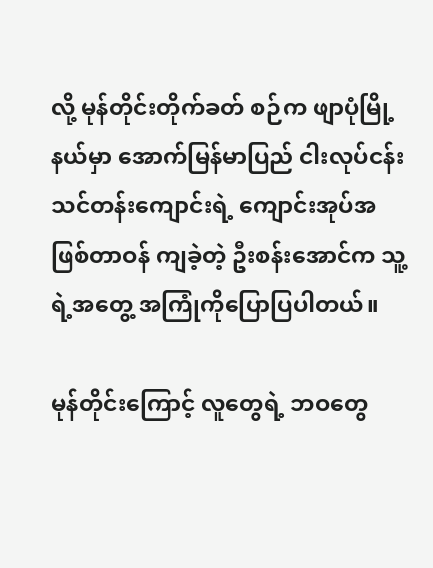လို့ မုန်တိုင်းတိုက်ခတ် စဉ်က ဖျာပုံမြို့နယ်မှာ အောက်မြန်မာပြည် ငါးလုပ်ငန်းသင်တန်းကျောင်းရဲ့ ကျောင်းအုပ်အဖြစ်တာဝန် ကျခဲ့တဲ့ ဦးစန်းအောင်က သူ့ရဲ့အတွေ့ အကြုံကိုပြောပြပါတယ်။

မုန်တိုင်းကြောင့် လူတွေရဲ့ ဘဝတွေ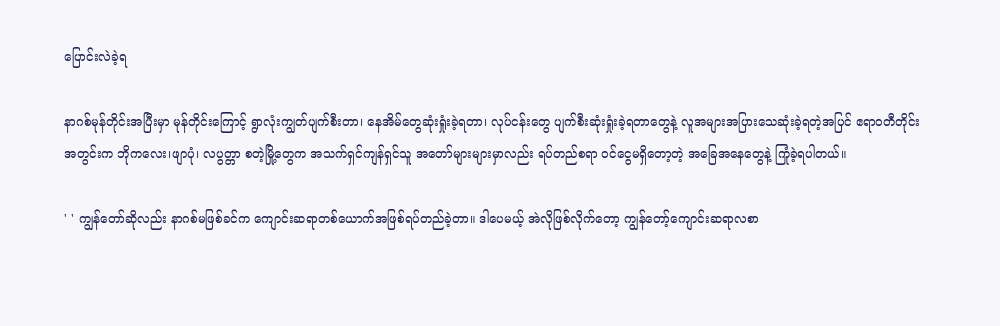ပြောင်းလဲခဲ့ရ

နာဂစ်မုန်တိုင်းအပြီးမှာ မုန်တိုင်းကြောင့် ရွာလုံးကျွတ်ပျက်စီးတာ၊ နေအိမ်တွေဆုံးရှုံးခဲ့ရတာ၊ လုပ်ငန်းတွေ ပျက်စီးဆုံးရှုံးခဲ့ရတာတွေနဲ့ လူအများအပြားသေဆုံးခဲ့ရတဲ့အပြင် ဧရာဝတီတိုင်း အတွင်းက ဘိုကလေး၊ဖျာပုံ၊ လပွတ္တာ စတဲ့မြို့တွေက အသက်ရှင်ကျန်ရှင်သူ အတော်များများမှာလည်း ရပ်တည်စရာ ဝင်ငွေမရှိတော့တဲ့ အခြေအနေတွေနဲ့ ကြုံခဲ့ရပါတယ်။

' ' ကျွန်တော်ဆိုလည်း နာဂစ်မဖြစ်ခင်က ကျောင်းဆရာတစ်ယောက်အဖြစ်ရပ်တည်ခဲ့တာ။ ဒါပေမယ့် အဲလိုဖြစ်လိုက်တော့ ကျွန်တော့်ကျောင်းဆရာလစာ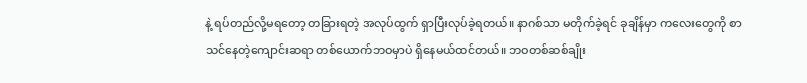နဲ့ ရပ်တည်လို့မရတော့ တခြားရတဲ့ အလုပ်ထွက် ရှာပြီးလုပ်ခဲ့ရတယ်။ နာဂစ်သာ မတိုက်ခဲ့ရင် ခုချိန်မှာ ကလေးတွေကို စာသင်နေတဲ့ကျောင်းဆရာ တစ်ယောက်ဘဝမှာပဲ ရှိနေမယ်ထင်တယ်။ ဘဝတစ်ဆစ်ချိုး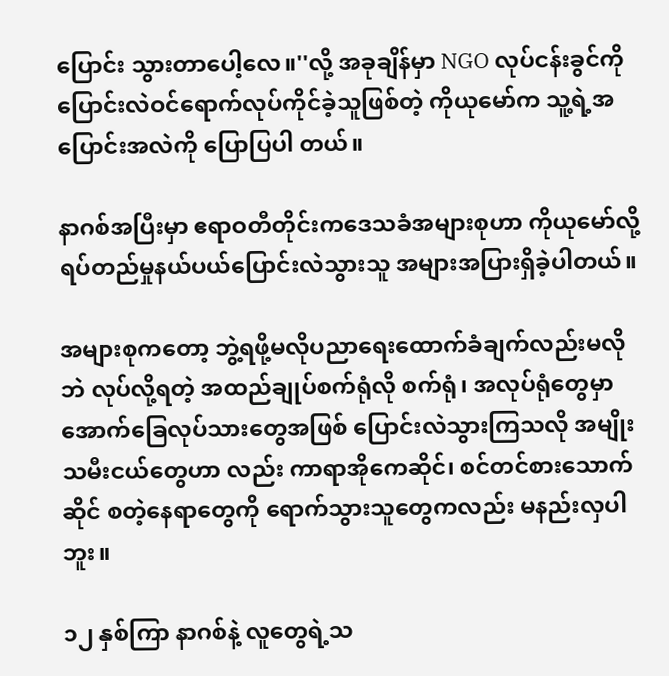ပြောင်း သွားတာပေါ့လေ။''လို့ အခုချိန်မှာ NGO လုပ်ငန်းခွင်ကို ပြောင်းလဲဝင်ရောက်လုပ်ကိုင်ခဲ့သူဖြစ်တဲ့ ကိုယုမော်က သူ့ရဲ့အပြောင်းအလဲကို ပြောပြပါ တယ်။

နာဂစ်အပြီးမှာ ဧရာဝတီတိုင်းကဒေသခံအများစုဟာ ကိုယုမော်လို့ ရပ်တည်မှုနယ်ပယ်ပြောင်းလဲသွားသူ အများအပြားရှိခဲ့ပါတယ်။

အများစုကတော့ ဘွဲ့ရဖို့မလိုပညာရေးထောက်ခံချက်လည်းမလိုဘဲ လုပ်လို့ရတဲ့ အထည်ချုပ်စက်ရုံလို စက်ရုံ၊ အလုပ်ရုံတွေမှာ အောက်ခြေလုပ်သားတွေအဖြစ် ပြောင်းလဲသွားကြသလို အမျိုးသမီးငယ်တွေဟာ လည်း ကာရာအိုကေဆိုင်၊ စင်တင်စားသောက်ဆိုင် စတဲ့နေရာတွေကို ရောက်သွားသူတွေကလည်း မနည်းလှပါဘူး။

၁၂ နှစ်ကြာ နာဂစ်နဲ့ လူတွေရဲ့သ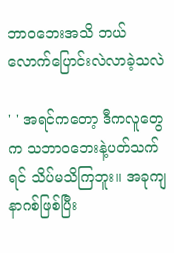ဘာဝဘေးအသိ ဘယ်လောက်ပြောင်းလဲလာခဲ့သလဲ

' ' အရင်ကတော့ ဒီကလူတွေက သဘာဝဘေးနဲ့ပတ်သက်ရင် သိပ်မသိကြဘူး။ အခုကျနာဂစ်ဖြစ်ပြီး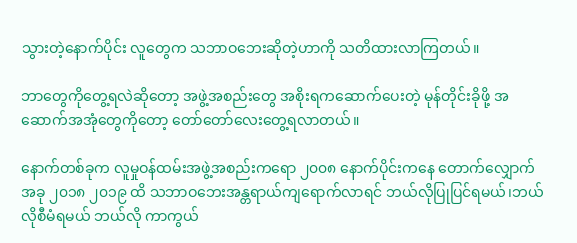သွားတဲ့နောက်ပိုင်း လူတွေက သဘာဝဘေးဆိုတဲ့ဟာကို သတိထားလာကြတယ်။

ဘာတွေကိုတွေ့ရလဲဆိုတော့ အဖွဲ့အစည်းတွေ အစိုးရကဆောက်ပေးတဲ့ မုန်တိုင်းခိုဖို့ အဆောက်အအုံတွေကိုတော့ တော်တော်လေးတွေ့ရလာတယ်။

နောက်တစ်ခုက လူမှုဝန်ထမ်းအဖွဲ့အစည်းကရော ၂၀၀၈ နောက်ပိုင်းကနေ တောက်လျှောက် အခု ၂၀၁၈ ၂၀၁၉ ထိ သဘာဝဘေးအန္တရာယ်ကျရောက်လာရင် ဘယ်လိုပြုပြင်ရမယ်၊ဘယ်လိုစီမံရမယ် ဘယ်လို ကာကွယ်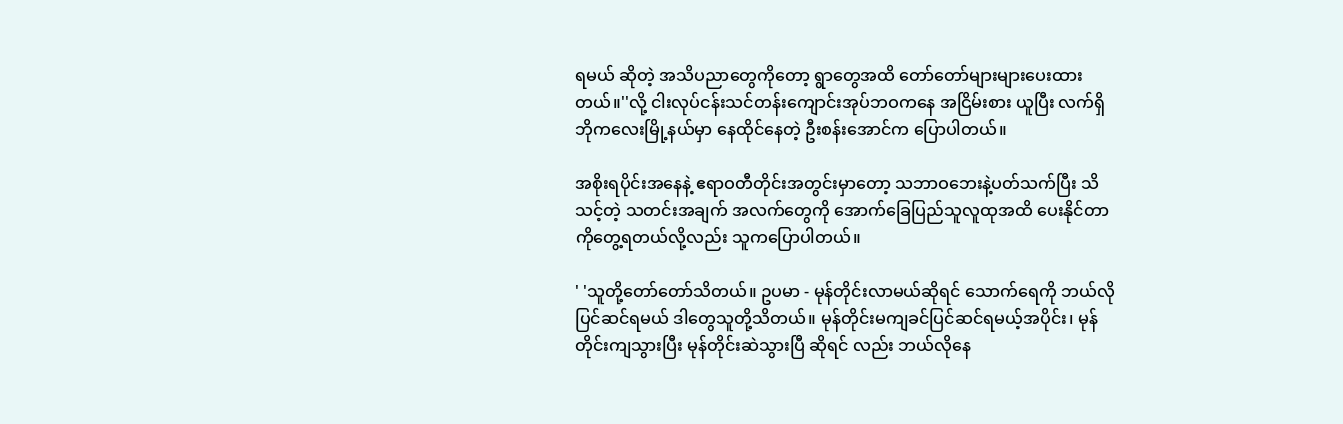ရမယ် ဆိုတဲ့ အသိပညာတွေကိုတော့ ရွာတွေအထိ တော်တော်များများပေးထားတယ်။''လို့ ငါးလုပ်ငန်းသင်တန်းကျောင်းအုပ်ဘဝကနေ အငြိမ်းစား ယူပြီး လက်ရှိ ဘိုကလေးမြို့နယ်မှာ နေထိုင်နေတဲ့ ဦးစန်းအောင်က ပြောပါတယ်။

အစိုးရပိုင်းအနေနဲ့ ဧရာဝတီတိုင်းအတွင်းမှာတော့ သဘာဝဘေးနဲ့ပတ်သက်ပြီး သိသင့်တဲ့ သတင်းအချက် အလက်တွေကို အောက်ခြေပြည်သူလူထုအထိ ပေးနိုင်တာကိုတွေ့ရတယ်လို့လည်း သူကပြောပါတယ်။

' 'သူတို့တော်တော်သိတယ်။ ဥပမာ - မုန်တိုင်းလာမယ်ဆိုရင် သောက်ရေကို ဘယ်လိုပြင်ဆင်ရမယ် ဒါတွေသူတို့သိတယ်။ မုန်တိုင်းမကျခင်ပြင်ဆင်ရမယ့်အပိုင်း၊ မုန်တိုင်းကျသွားပြီး မုန်တိုင်းဆဲသွားပြီ ဆိုရင် လည်း ဘယ်လိုနေ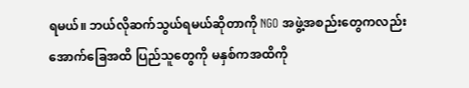ရမယ်။ ဘယ်လိုဆက်သွယ်ရမယ်ဆိုတာကို NGO အဖွဲ့အစည်းတွေကလည်း အောက်ခြေအထိ ပြည်သူတွေကို မနှစ်ကအထိကို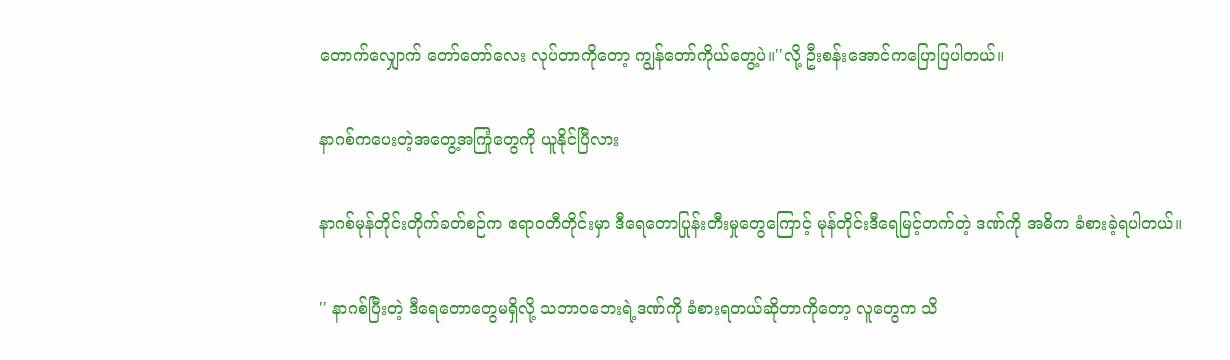တောက်လျှောက် တော်တော်လေး လုပ်တာကိုတော့ ကျွန်တော်ကိုယ်တွေ့ပဲ။''လို့ ဦးစန်းအောင်ကပြောပြပါတယ်။

နာဂစ်ကပေးတဲ့အတွေ့အကြုံတွေကို ယူနိုင်ပြီလား

နာဂစ်မုန်တိုင်းတိုက်ခတ်စဉ်က ဧရာဝတီတိုင်းမှာ ဒီရေတောပြုန်းတီးမှုတွေကြောင့် မုန်တိုင်းဒီရေမြင့်တက်တဲ့ ဒဏ်ကို အဓိက ခံစားခဲ့ရပါတယ်။

'' နာဂစ်ပြီးတဲ့ ဒီရေတောတွေမရှိလို့ သဘာဝဘေးရဲ့ဒဏ်ကို ခံစားရတယ်ဆိုတာကိုတော့ လူတွေက သိ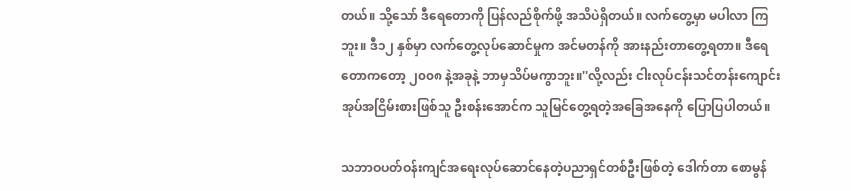တယ်။ သို့သော် ဒီရေတောကို ပြန်လည်စိုက်ဖို့ အသိပဲရှိတယ်။ လက်တွေ့မှာ မပါလာ ကြဘူး။ ဒီ၁၂ နှစ်မှာ လက်တွေ့လုပ်ဆောင်မှုက အင်မတန်ကို အားနည်းတာတွေ့ရတာ။ ဒီရေတောကတော့ ၂၀၀၈ နဲ့အခုနဲ့ ဘာမှသိပ်မကွာဘူး။''လို့လည်း ငါးလုပ်ငန်းသင်တန်းကျောင်း အုပ်အငြိမ်းစားဖြစ်သူ ဦးစန်းအောင်က သူမြင်တွေ့ရတဲ့အခြေအနေကို ပြောပြပါတယ်။

သဘာဝပတ်ဝန်းကျင်အရေးလုပ်ဆောင်နေတဲ့ပညာရှင်တစ်ဦးဖြစ်တဲ့ ဒေါက်တာ စောမွန်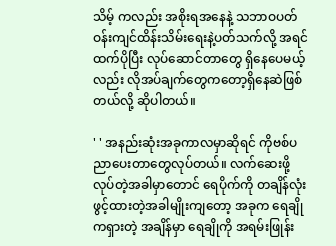သိမ့် ကလည်း အစိုးရအနေနဲ့ သဘာဝပတ်ဝန်းကျင်ထိန်းသိမ်းရေးနဲ့ပတ်သက်လို့ အရင်ထက်ပိုပြီး လုပ်ဆောင်တာတွေ ရှိနေပေမယ့်လည်း လိုအပ်ချက်တွေကတော့ရှိနေဆဲဖြစ်တယ်လို့ ဆိုပါတယ်။

' ' အနည်းဆုံးအခုကာလမှာဆိုရင် ကိုဗစ်ပညာပေးတာတွေလုပ်တယ်။ လက်ဆေးဖို့လုပ်တဲ့အခါမှာတောင် ရေပိုက်ကို တချိန်လုံးဖွင့်ထားတဲ့အခါမျိုးကျတော့ အခုက ရေချိုကရှားတဲ့ အချိန်မှာ ရေချိုကို အရမ်းဖြုန်း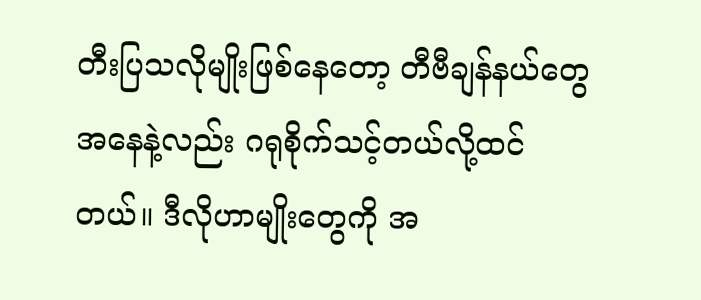တီးပြသလိုမျိုးဖြစ်နေတော့ တီဗီချန်နယ်တွေအနေနဲ့လည်း ဂရုစိုက်သင့်တယ်လို့ထင်တယ်။ ဒီလိုဟာမျိုးတွေကို အ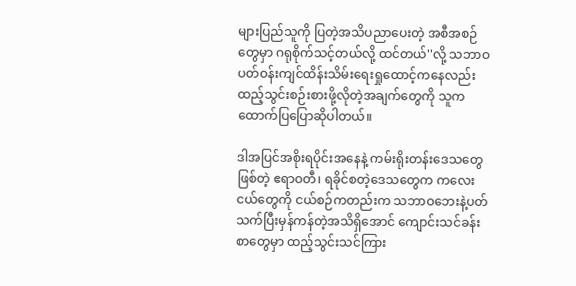များပြည်သူကို ပြတဲ့အသိပညာပေးတဲ့ အစီအစဉ်တွေမှာ ဂရုစိုက်သင့်တယ်လို့ ထင်တယ်''လို့ သဘာဝပတ်ဝန်းကျင်ထိန်းသိမ်းရေးရှုထောင့်ကနေလည်းထည့်သွင်းစဉ်းစားဖို့လိုတဲ့အချက်တွေကို သူကထောက်ပြပြောဆိုပါတယ်။

ဒါအပြင်အစိုးရပိုင်းအနေနဲ့ ကမ်းရိုးတန်းဒေသတွေဖြစ်တဲ့ ဧရာဝတီ၊ ရခိုင်စတဲ့ဒေသတွေက ကလေးငယ်တွေကို ငယ်စဉ်ကတည်းက သဘာဝဘေးနဲ့ပတ်သက်ပြီးမှန်ကန်တဲ့အသိရှိအောင် ကျောင်းသင်ခန်းစာတွေမှာ ထည့်သွင်းသင်ကြား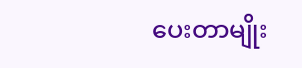ပေးတာမျိုး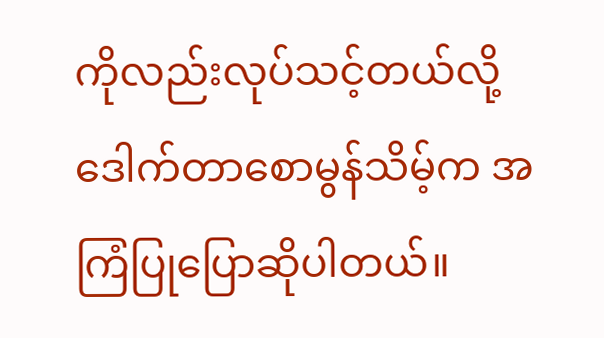ကိုလည်းလုပ်သင့်တယ်လို့ ဒေါက်တာစောမွန်သိမ့်က အကြံပြုပြောဆိုပါတယ်။